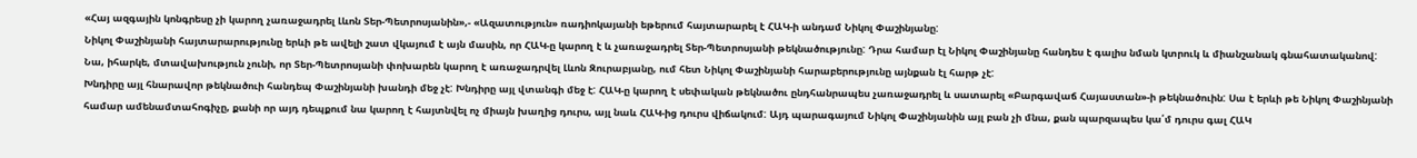«Հայ ազգային կոնգրեսը չի կարող չառաջադրել Լևոն Տեր-Պետրոսյանին»,- «Ազատություն» ռադիոկայանի եթերում հայտարարել է ՀԱԿ-ի անդամ Նիկոլ Փաշինյանը:
Նիկոլ Փաշինյանի հայտարարությունը երևի թե ավելի շատ վկայում է այն մասին, որ ՀԱԿ-ը կարող է և չառաջադրել Տեր-Պետրոսյանի թեկնածությունը: Դրա համար էլ Նիկոլ Փաշինյանը հանդես է գալիս նման կտրուկ և միանշանակ գնահատականով:
Նա, իհարկե, մտավախություն չունի, որ Տեր-Պետրոսյանի փոխարեն կարող է առաջադրվել Լևոն Զուրաբյանը, ում հետ Նիկոլ Փաշինյանի հարաբերությունը այնքան էլ հարթ չէ:
Խնդիրը այլ հնարավոր թեկնածուի հանդեպ Փաշինյանի խանդի մեջ չէ: Խնդիրը այլ վտանգի մեջ է: ՀԱԿ-ը կարող է սեփական թեկնածու ընդհանրապես չառաջադրել և սատարել «Բարգավաճ Հայաստան»-ի թեկնածուին: Սա է երևի թե Նիկոլ Փաշինյանի համար ամենամտահոգիչը, քանի որ այդ դեպքում նա կարող է հայտնվել ոչ միայն խաղից դուրս, այլ նաև ՀԱԿ-ից դուրս վիճակում: Այդ պարագայում Նիկոլ Փաշինյանին այլ բան չի մնա, քան պարզապես կա՛մ դուրս գալ ՀԱԿ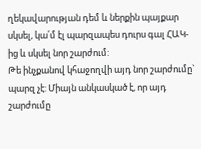ղեկավարության դեմ և ներքին պայքար սկսել, կա՛մ էլ պարզապես դուրս գալ ՀԱԿ-ից և սկսել նոր շարժում:
Թե ինչքանով կհաջողվի այդ նոր շարժումը` պարզ չէ: Միայն անկասկած է, որ այդ շարժումը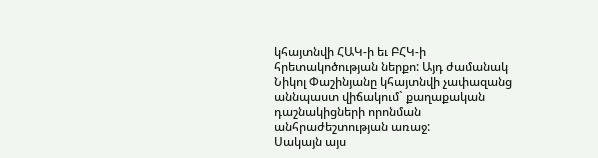կհայտնվի ՀԱԿ-ի եւ ԲՀԿ-ի հրետակոծության ներքո: Այդ ժամանակ Նիկոլ Փաշինյանը կհայտնվի չափազանց աննպաստ վիճակում` քաղաքական դաշնակիցների որոնման անհրաժեշտության առաջ:
Սակայն այս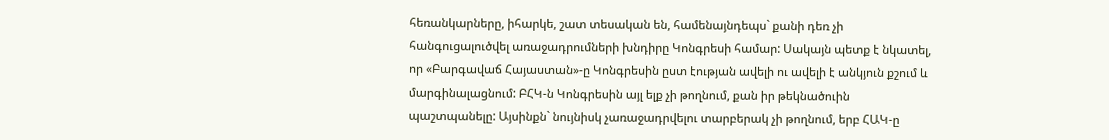հեռանկարները, իհարկե, շատ տեսական են, համենայնդեպս` քանի դեռ չի հանգուցալուծվել առաջադրումների խնդիրը Կոնգրեսի համար: Սակայն պետք է նկատել, որ «Բարգավաճ Հայաստան»-ը Կոնգրեսին ըստ էության ավելի ու ավելի է անկյուն քշում և մարգինալացնում: ԲՀԿ-ն Կոնգրեսին այլ ելք չի թողնում, քան իր թեկնածուին պաշտպանելը: Այսինքն` նույնիսկ չառաջադրվելու տարբերակ չի թողնում, երբ ՀԱԿ-ը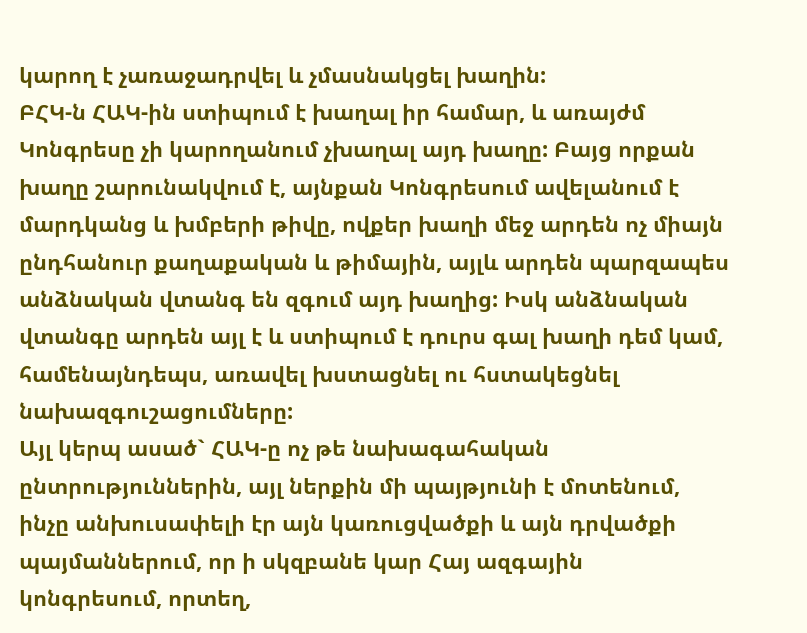կարող է չառաջադրվել և չմասնակցել խաղին:
ԲՀԿ-ն ՀԱԿ-ին ստիպում է խաղալ իր համար, և առայժմ Կոնգրեսը չի կարողանում չխաղալ այդ խաղը: Բայց որքան խաղը շարունակվում է, այնքան Կոնգրեսում ավելանում է մարդկանց և խմբերի թիվը, ովքեր խաղի մեջ արդեն ոչ միայն ընդհանուր քաղաքական և թիմային, այլև արդեն պարզապես անձնական վտանգ են զգում այդ խաղից: Իսկ անձնական վտանգը արդեն այլ է և ստիպում է դուրս գալ խաղի դեմ կամ, համենայնդեպս, առավել խստացնել ու հստակեցնել նախազգուշացումները:
Այլ կերպ ասած` ՀԱԿ-ը ոչ թե նախագահական ընտրություններին, այլ ներքին մի պայթյունի է մոտենում, ինչը անխուսափելի էր այն կառուցվածքի և այն դրվածքի պայմաններում, որ ի սկզբանե կար Հայ ազգային կոնգրեսում, որտեղ,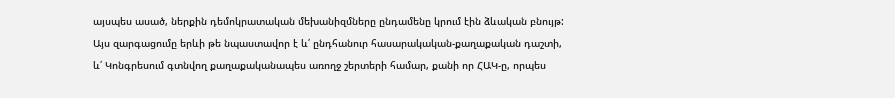այսպես ասած, ներքին դեմոկրատական մեխանիզմները ընդամենը կրում էին ձևական բնույթ:
Այս զարգացումը երևի թե նպաստավոր է և՛ ընդհանուր հասարակական-քաղաքական դաշտի, և՛ Կոնգրեսում գտնվող քաղաքականապես առողջ շերտերի համար, քանի որ ՀԱԿ-ը, որպես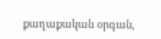քաղաքական օրգան,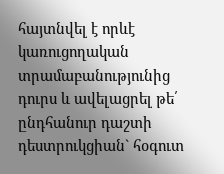հայտնվել է որևէ կառուցողական տրամաբանությունից դուրս և ավելացրել թե՛ ընդհանուր դաշտի դեստրուկցիան` հօգուտ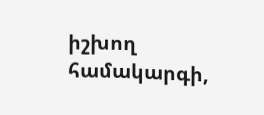իշխող համակարգի,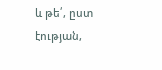և թե՛, ըստ էության,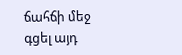ճահճի մեջ գցել այդ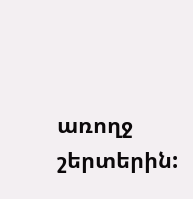առողջ շերտերին: